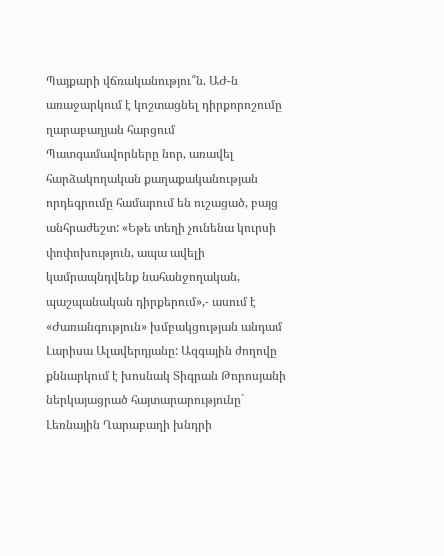Պայքարի վճռականությու՞ն. ԱԺ-ն առաջարկում է կոշտացնել դիրքորոշումը ղարաբաղյան հարցում
Պատգամավորները նոր, առավել հարձակողական քաղաքականության որդեգրումը համարում են ուշացած, բայց անհրաժեշտ: «Եթե տեղի չունենա կուրսի փոփոխություն, ապա ավելի կամրապնդվենք նահանջողական, պաշպանական դիրքերում»,- ասում է «Ժառանգություն» խմբակցության անդամ Լարիսա Ալավերդյանը: Ազգային ժողովը քննարկում է խոսնակ Տիգրան Թորոսյանի ներկայացրած հայտարարությունը` Լեռնային Ղարաբաղի խնդրի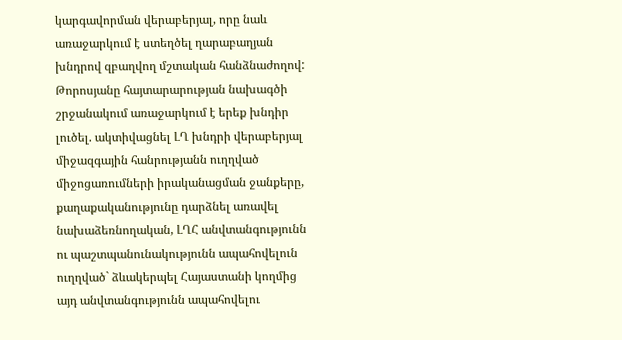կարգավորման վերաբերյալ, որը նաև առաջարկում է ստեղծել ղարաբաղյան խնդրով զբաղվող մշտական հանձնաժողով: Թորոսյանը հայտարարության նախագծի շրջանակում առաջարկում է երեք խնդիր լուծել. ակտիվացնել ԼՂ խնդրի վերաբերյալ միջազգային հանրությանն ուղղված միջոցառումների իրականացման ջանքերը, քաղաքականությունը դարձնել առավել նախաձեռնողական, ԼՂՀ անվտանգությունն ու պաշտպանունակությունն ապահովելուն ուղղված` ձևակերպել Հայաստանի կողմից այդ անվտանգությունն ապահովելու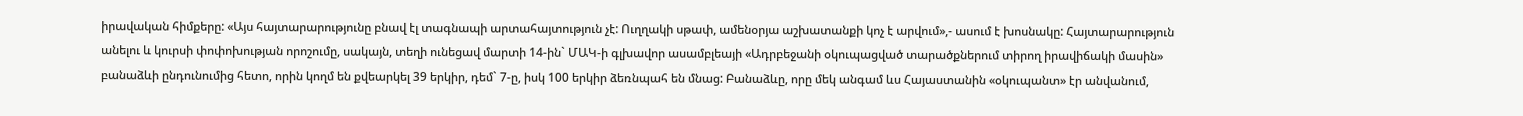իրավական հիմքերը: «Այս հայտարարությունը բնավ էլ տագնապի արտահայտություն չէ: Ուղղակի սթափ, ամենօրյա աշխատանքի կոչ է արվում»,- ասում է խոսնակը: Հայտարարություն անելու և կուրսի փոփոխության որոշումը, սակայն, տեղի ունեցավ մարտի 14-ին` ՄԱԿ-ի գլխավոր ասամբլեայի «Ադրբեջանի օկուպացված տարածքներում տիրող իրավիճակի մասին» բանաձևի ընդունումից հետո, որին կողմ են քվեարկել 39 երկիր, դեմ` 7-ը, իսկ 100 երկիր ձեռնպահ են մնաց: Բանաձևը, որը մեկ անգամ ևս Հայաստանին «օկուպանտ» էր անվանում,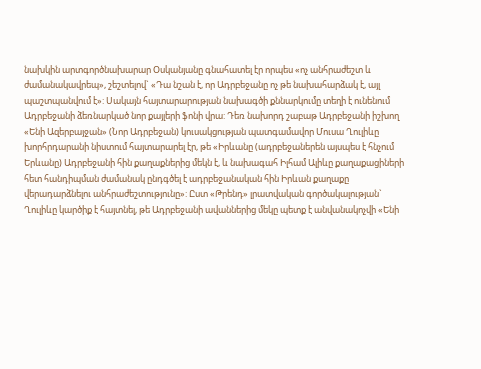նախկին արտգործնախարար Օսկանյանը գնահատել էր որպես «ոչ անհրաժեշտ և ժամանակավրեպ», շեշտելով` «Դա նշան է, որ Ադրբեջանը ոչ թե նախահարձակ է, այլ պաշտպանվում է»: Սակայն հայտարարության նախագծի քննարկումը տեղի է ունենում Ադրբեջանի ձեռնարկած նոր քայլերի ֆոնի վրա: Դեռ նախորդ շաբաթ Ադրբեջանի իշխող «Ենի Ազերբայջան» (Նոր Ադրբեջան) կուսակցության պատգամավոր Մուսա Ղուլիևը խորհրդարանի նիստում հայտարարել էր, թե «Իրևանը (ադրբեջաներեն այսպես է հնչում Երևանը) Ադրբեջանի հին քաղաքներից մեկն է, և նախագահ Իլհամ Ալիևը քաղաքացիների հետ հանդիպման ժամանակ ընդգծել է ադրբեջանական հին Իրևան քաղաքը վերադարձնելու անհրաժեշտությունը»: Ըստ «Թրենդ» լրատվական գործակալության` Ղուլիևը կարծիք է հայտնել, թե Ադրբեջանի ավաններից մեկը պետք է անվանակոչվի «Ենի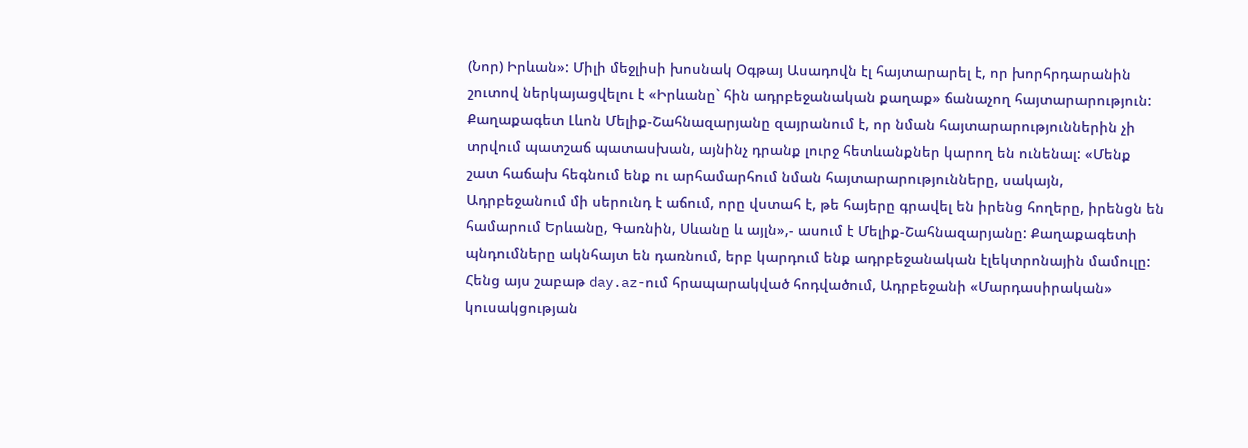(Նոր) Իրևան»: Միլի մեջլիսի խոսնակ Օգթայ Ասադովն էլ հայտարարել է, որ խորհրդարանին շուտով ներկայացվելու է «Իրևանը` հին ադրբեջանական քաղաք» ճանաչող հայտարարություն: Քաղաքագետ Լևոն Մելիք-Շահնազարյանը զայրանում է, որ նման հայտարարություններին չի տրվում պատշաճ պատասխան, այնինչ դրանք լուրջ հետևանքներ կարող են ունենալ: «Մենք շատ հաճախ հեգնում ենք ու արհամարհում նման հայտարարությունները, սակայն, Ադրբեջանում մի սերունդ է աճում, որը վստահ է, թե հայերը գրավել են իրենց հողերը, իրենցն են համարում Երևանը, Գառնին, Սևանը և այլն»,- ասում է Մելիք-Շահնազարյանը: Քաղաքագետի պնդումները ակնհայտ են դառնում, երբ կարդում ենք ադրբեջանական էլեկտրոնային մամուլը: Հենց այս շաբաթ day.az-ում հրապարակված հոդվածում, Ադրբեջանի «Մարդասիրական» կուսակցության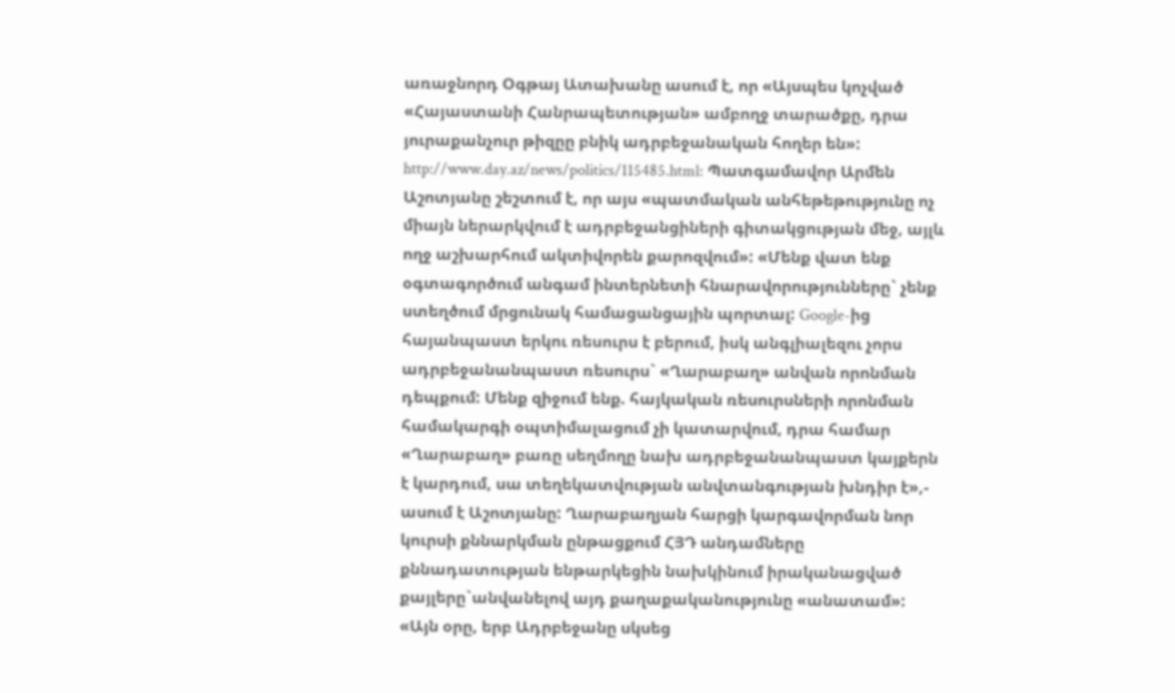առաջնորդ Օգթայ Ատախանը ասում է, որ «Այսպես կոչված «Հայաստանի Հանրապետության» ամբողջ տարածքը, դրա յուրաքանչուր թիզըը բնիկ ադրբեջանական հողեր են»: http://www.day.az/news/politics/115485.html: Պատգամավոր Արմեն Աշոտյանը շեշտում է, որ այս «պատմական անհեթեթությունը ոչ միայն ներարկվում է ադրբեջանցիների գիտակցության մեջ, այլև ողջ աշխարհում ակտիվորեն քարոզվում»: «Մենք վատ ենք օգտագործում անգամ ինտերնետի հնարավորությունները` չենք ստեղծում մրցունակ համացանցային պորտալ: Google-ից հայանպաստ երկու ռեսուրս է բերում, իսկ անգլիալեզու չորս ադրբեջանանպաստ ռեսուրս` «Ղարաբաղ» անվան որոնման դեպքում: Մենք զիջում ենք. հայկական ռեսուրսների որոնման համակարգի օպտիմալացում չի կատարվում, դրա համար «Ղարաբաղ» բառը սեղմողը նախ ադրբեջանանպաստ կայքերն է կարդում, սա տեղեկատվության անվտանգության խնդիր է»,- ասում է Աշոտյանը: Ղարաբաղյան հարցի կարգավորման նոր կուրսի քննարկման ընթացքում ՀՅԴ անդամները քննադատության ենթարկեցին նախկինում իրականացված քայլերը`անվանելով այդ քաղաքականությունը «անատամ»: «Այն օրը, երբ Ադրբեջանը սկսեց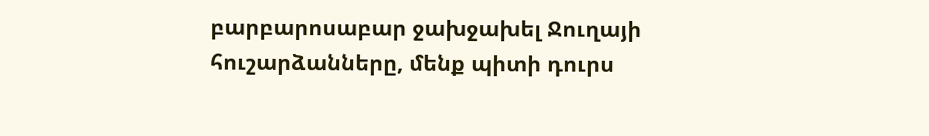բարբարոսաբար ջախջախել Ջուղայի հուշարձանները, մենք պիտի դուրս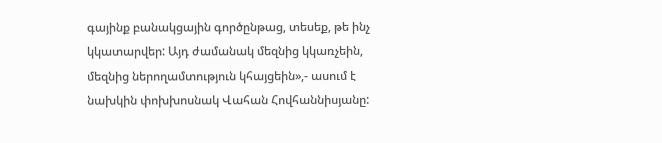գայինք բանակցային գործընթաց, տեսեք, թե ինչ կկատարվեր: Այդ ժամանակ մեզնից կկառչեին, մեզնից ներողամտություն կհայցեին»,- ասում է նախկին փոխխոսնակ Վահան Հովհաննիսյանը: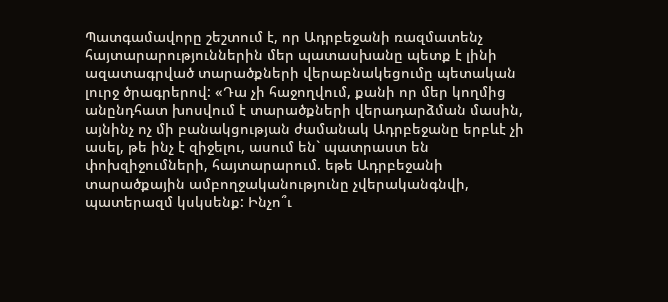Պատգամավորը շեշտում է, որ Ադրբեջանի ռազմատենչ հայտարարություններին մեր պատասխանը պետք է լինի ազատագրված տարածքների վերաբնակեցումը պետական լուրջ ծրագրերով: «Դա չի հաջողվում, քանի որ մեր կողմից անընդհատ խոսվում է տարածքների վերադարձման մասին, այնինչ ոչ մի բանակցության ժամանակ Ադրբեջանը երբևէ չի ասել, թե ինչ է զիջելու, ասում են` պատրաստ են փոխզիջումների, հայտարարում. եթե Ադրբեջանի տարածքային ամբողջականությունը չվերականգնվի, պատերազմ կսկսենք: Ինչո՞ւ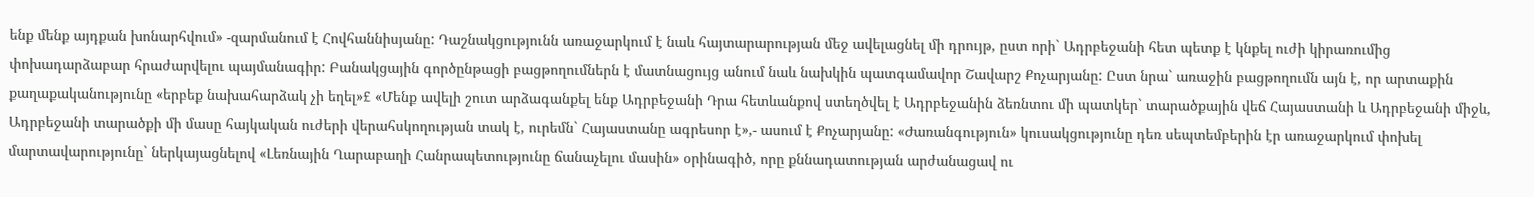ենք մենք այդքան խոնարհվում» -զարմանում է Հովհաննիսյանը: Դաշնակցությունն առաջարկում է նաև հայտարարության մեջ ավելացնել մի դրույթ, ըստ որի` Ադրբեջանի հետ պետք է կնքել ուժի կիրառումից փոխադարձաբար հրաժարվելու պայմանագիր: Բանակցային գործընթացի բացթողումներն է մատնացույց անում նաև նախկին պատգամավոր Շավարշ Քոչարյանը: Ըստ նրա` առաջին բացթողումն այն է, որ արտաքին քաղաքականությունը «երբեք նախահարձակ չի եղել»£ «Մենք ավելի շուտ արձագանքել ենք Ադրբեջանի Դրա հետևանքով ստեղծվել է Ադրբեջանին ձեռնտու մի պատկեր` տարածքային վեճ Հայաստանի և Ադրբեջանի միջև, Ադրբեջանի տարածքի մի մասը հայկական ուժերի վերահսկողության տակ է, ուրեմն` Հայաստանը ագրեսոր է»,- ասում է Քոչարյանը: «Ժառանգություն» կուսակցությունը դեռ սեպտեմբերին էր առաջարկում փոխել մարտավարությունը` ներկայացնելով «Լեռնային Ղարաբաղի Հանրապետությունը ճանաչելու մասին» օրինագիծ, որը քննադատության արժանացավ ու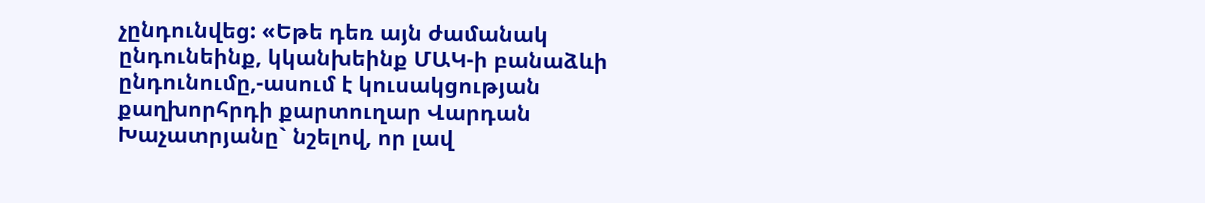չընդունվեց: «Եթե դեռ այն ժամանակ ընդունեինք, կկանխեինք ՄԱԿ-ի բանաձևի ընդունումը,-ասում է կուսակցության քաղխորհրդի քարտուղար Վարդան Խաչատրյանը` նշելով, որ լավ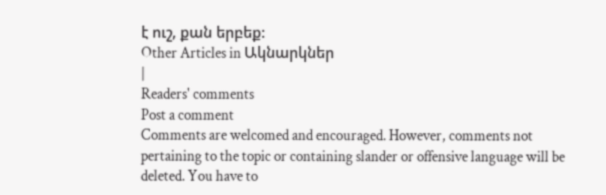է ուշ, քան երբեք:
Other Articles in Ակնարկներ
|
Readers' comments
Post a comment
Comments are welcomed and encouraged. However, comments not pertaining to the topic or containing slander or offensive language will be deleted. You have to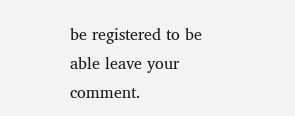be registered to be able leave your comment.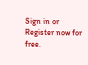Sign in or Register now for free.